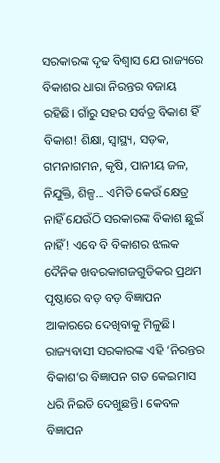ସରକାରଙ୍କ ଦୃଢ ବିଶ୍ୱାସ ଯେ ରାଜ୍ୟରେ ବିକାଶର ଧାରା ନିରନ୍ତର ବଜାୟ ରହିଛି। ଗାଁରୁ ସହର ସର୍ବତ୍ର ବିକାଶ ହିଁ ବିକାଶ! ଶିକ୍ଷା, ସ୍ୱାସ୍ଥ୍ୟ, ସଡ଼କ, ଗମନାଗମନ, କୃଷି, ପାନୀୟ ଜଳ, ନିଯୁକ୍ତି, ଶିଳ୍ପ... ଏମିତି କେଉଁ କ୍ଷେତ୍ର ନାହିଁ ଯେଉଁଠି ସରକାରଙ୍କ ବିକାଶ ଛୁଇଁ ନାହିଁ! ଏବେ ବି ବିକାଶର ଝଲକ ଦୈନିକ ଖବରକାଗଜଗୁଡିକର ପ୍ରଥମ ପୃଷ୍ଠାରେ ବଡ଼ ବଡ଼ ବିଜ୍ଞାପନ ଆକାରରେ ଦେଖିବାକୁ ମିଳୁଛି।
ରାଜ୍ୟବାସୀ ସରକାରଙ୍କ ଏହି ‘ନିରନ୍ତର ବିକାଶ’ର ବିଜ୍ଞାପନ ଗତ କେଇମାସ ଧରି ନିଇତି ଦେଖୁଛନ୍ତି। କେବଳ ବିଜ୍ଞାପନ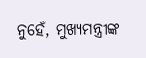ନୁହେଁ, ମୁଖ୍ୟମନ୍ତ୍ରୀଙ୍କ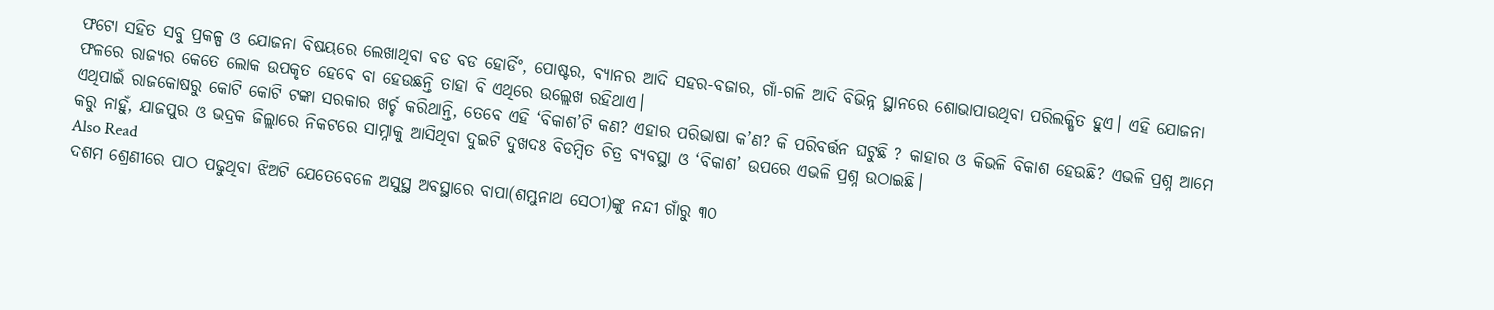ଫଟୋ ସହିତ ସବୁ ପ୍ରକଳ୍ପ ଓ ଯୋଜନା ବିଷୟରେ ଲେଖାଥିବା ବଡ ବଡ ହୋର୍ଡିଂ, ପୋଷ୍ଟର, ବ୍ୟାନର ଆଦି ସହର-ବଜାର, ଗାଁ-ଗଳି ଆଦି ବିଭିନ୍ନ ସ୍ଥାନରେ ଶୋଭାପାଉଥିବା ପରିଲକ୍ଷିତ ହୁଏ। ଏହି ଯୋଜନା ଫଳରେ ରାଜ୍ୟର କେତେ ଲୋକ ଉପକୃତ ହେବେ ବା ହେଉଛନ୍ତି ତାହା ବି ଏଥିରେ ଉଲ୍ଲେଖ ରହିଥାଏ।
ଏଥିପାଇଁ ରାଜକୋଷରୁ କୋଟି କୋଟି ଟଙ୍କା ସରକାର ଖର୍ଚ୍ଚ କରିଥାନ୍ତି, ତେବେ ଏହି ‘ବିକାଶ’ଟି କଣ? ଏହାର ପରିଭାଷା କ’ଣ? କି ପରିବର୍ତ୍ତନ ଘଟୁଛି ? କାହାର ଓ କିଭଳି ବିକାଶ ହେଉଛି? ଏଭଳି ପ୍ରଶ୍ନ ଆମେ କରୁ ନାହୁଁ, ଯାଜପୁର ଓ ଭଦ୍ରକ ଜିଲ୍ଲାରେ ନିକଟରେ ସାମ୍ନାକୁ ଆସିଥିବା ଦୁଇଟି ଦୁଖଦଃ ବିଡମ୍ବିତ ଚିତ୍ର ବ୍ୟବସ୍ଥା ଓ ‘ବିକାଶ’ ଉପରେ ଏଭଳି ପ୍ରଶ୍ନ ଉଠାଇଛି।
Also Read
ଦଶମ ଶ୍ରେଣୀରେ ପାଠ ପଢୁଥିବା ଝିଅଟି ଯେତେବେଳେ ଅସୁସ୍ଥ ଅବସ୍ଥାରେ ବାପା(ଶମ୍ଭୁନାଥ ସେଠୀ)ଙ୍କୁ ନନ୍ଦୀ ଗାଁରୁ ୩୦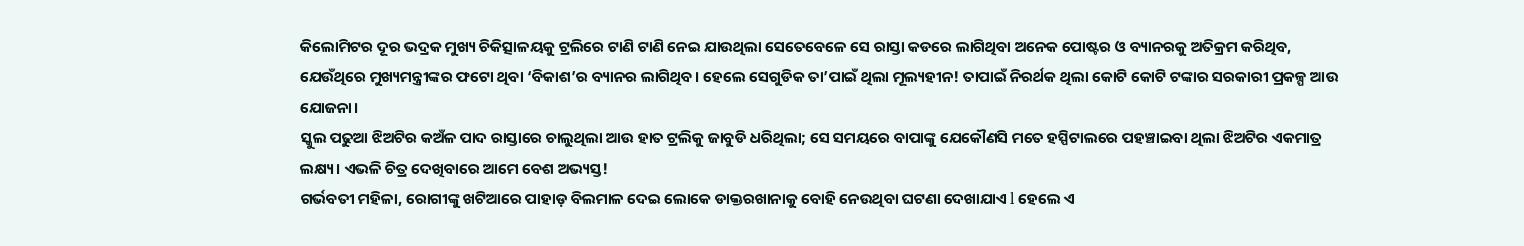କିଲୋମିଟର ଦୂର ଭଦ୍ରକ ମୁଖ୍ୟ ଚିକିତ୍ସାଳୟକୁ ଟ୍ରଲିରେ ଟାଣି ଟାଣି ନେଇ ଯାଉଥିଲା ସେତେବେଳେ ସେ ରାସ୍ତା କଡରେ ଲାଗିଥିବା ଅନେକ ପୋଷ୍ଟର ଓ ବ୍ୟାନରକୁ ଅତିକ୍ରମ କରିଥିବ, ଯେଉଁଥିରେ ମୁଖ୍ୟମନ୍ତ୍ରୀଙ୍କର ଫଟୋ ଥିବା ‘ବିକାଶ’ର ବ୍ୟାନର ଲାଗିଥିବ। ହେଲେ ସେଗୁଡିକ ତା’ପାଇଁ ଥିଲା ମୂଲ୍ୟହୀନ! ତାପାଇଁ ନିରର୍ଥକ ଥିଲା କୋଟି କୋଟି ଟଙ୍କାର ସରକାରୀ ପ୍ରକଳ୍ପ ଆଉ ଯୋଜନା।
ସ୍କୁଲ ପଢୁଆ ଝିଅଟିର କଅଁଳ ପାଦ ରାସ୍ତାରେ ଚାଲୁଥିଲା ଆଉ ହାତ ଟ୍ରଲିକୁ ଜାବୁଡି ଧରିଥିଲା; ସେ ସମୟରେ ବାପାଙ୍କୁ ଯେକୌଣସି ମତେ ହସ୍ପିଟାଲରେ ପହଞ୍ଚାଇବା ଥିଲା ଝିଅଟିର ଏକମାତ୍ର ଲକ୍ଷ୍ୟ। ଏଭଳି ଚିତ୍ର ଦେଖିବାରେ ଆମେ ବେଶ ଅଭ୍ୟସ୍ତ!
ଗର୍ଭବତୀ ମହିଳା, ରୋଗୀଙ୍କୁ ଖଟିଆରେ ପାହାଡ଼ ବିଲମାଳ ଦେଇ ଲୋକେ ଡାକ୍ତରଖାନାକୁ ବୋହି ନେଉଥିବା ଘଟଣା ଦେଖାଯାଏ l ହେଲେ ଏ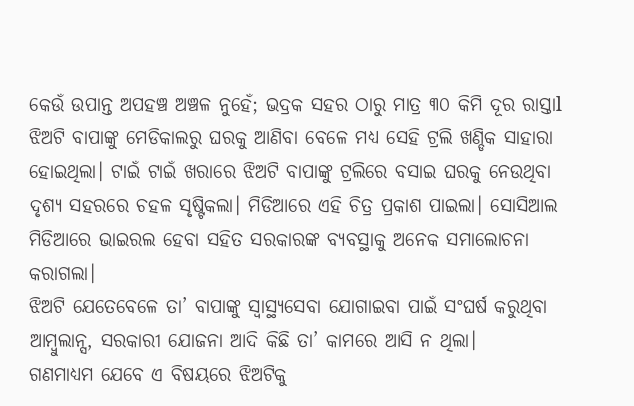କେଉଁ ଉପାନ୍ତ ଅପହଞ୍ଚ ଅଞ୍ଚଳ ନୁହେଁ; ଭଦ୍ରକ ସହର ଠାରୁ ମାତ୍ର ୩୦ କିମି ଦୂର ରାସ୍ତାl ଝିଅଟି ବାପାଙ୍କୁ ମେଡିକାଲରୁ ଘରକୁ ଆଣିବା ବେଳେ ମଧ୍ୟ ସେହି ଟ୍ରଲି ଖଣ୍ଡିକ ସାହାରା ହୋଇଥିଲା। ଟାଇଁ ଟାଇଁ ଖରାରେ ଝିଅଟି ବାପାଙ୍କୁ ଟ୍ରଲିରେ ବସାଇ ଘରକୁ ନେଉଥିବା ଦୃଶ୍ୟ ସହରରେ ଚହଳ ସୃଷ୍ଟିକଲା। ମିଡିଆରେ ଏହି ଚିତ୍ର ପ୍ରକାଶ ପାଇଲା। ସୋସିଆଲ ମିଡିଆରେ ଭାଇରଲ ହେବା ସହିତ ସରକାରଙ୍କ ବ୍ୟବସ୍ଥାକୁ ଅନେକ ସମାଲୋଚନା କରାଗଲା।
ଝିଅଟି ଯେତେବେଳେ ତା’ ବାପାଙ୍କୁ ସ୍ୱାସ୍ଥ୍ୟସେବା ଯୋଗାଇବା ପାଇଁ ସଂଘର୍ଷ କରୁଥିବା ଆମ୍ବୁଲାନ୍ସ, ସରକାରୀ ଯୋଜନା ଆଦି କିଛି ତା’ କାମରେ ଆସି ନ ଥିଲା।
ଗଣମାଧ୍ୟମ ଯେବେ ଏ ବିଷୟରେ ଝିଅଟିକୁ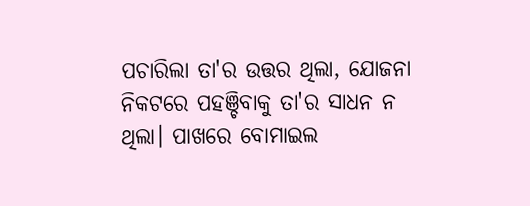ପଚାରିଲା ତା'ର ଉତ୍ତର ଥିଲା, ଯୋଜନା ନିକଟରେ ପହଞ୍ଚିବାକୁ ତା'ର ସାଧନ ନ ଥିଲା। ପାଖରେ ବୋମାଇଲ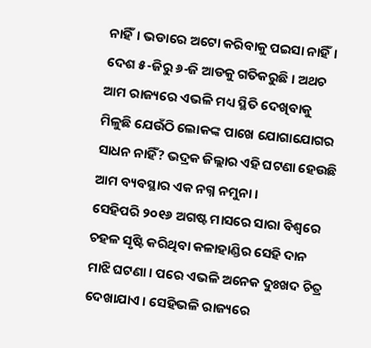ନାହିଁ। ଭଡାରେ ଅଟୋ କରିବାକୁ ପଇସା ନାହିଁ। ଦେଶ ୫-ଜିରୁ ୬-ଜି ଆଡକୁ ଗତିକରୁଛି। ଅଥଚ ଆମ ରାଜ୍ୟରେ ଏଭଳି ମଧ୍ୟ ସ୍ଥିତି ଦେଖିବାକୁ ମିଳୁଛି ଯେଉଁଠି ଲୋକଙ୍କ ପାଖେ ଯୋଗାଯୋଗର ସାଧନ ନାହିଁ? ଭଦ୍ରକ ଜିଲ୍ଲାର ଏହି ଘଟଣା ହେଉଛି ଆମ ବ୍ୟବସ୍ଥାର ଏକ ନଗ୍ନ ନମୁନା।
ସେହିପରି ୨୦୧୬ ଅଗଷ୍ଟ ମାସରେ ସାରା ବିଶ୍ୱରେ ଚହଳ ସୃଷ୍ଟି କରିଥିବା କଳାହାଣ୍ଡିର ସେହି ଦାନ ମାଝି ଘଟଣା। ପରେ ଏଭଳି ଅନେକ ଦୁଃଖଦ ଚିତ୍ର ଦେଖାଯାଏ। ସେହିଭଳି ରାଜ୍ୟରେ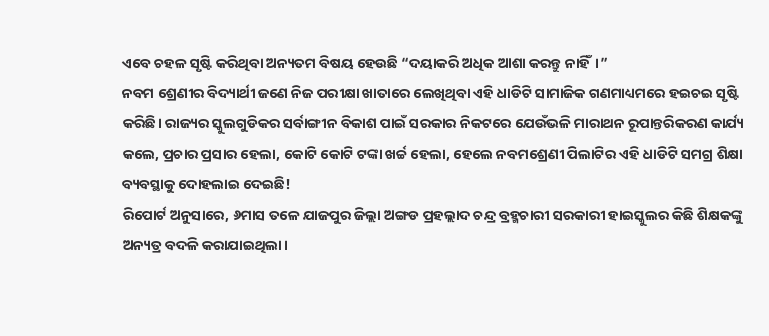ଏବେ ଚହଳ ସୃଷ୍ଟି କରିଥିବା ଅନ୍ୟତମ ବିଷୟ ହେଉଛି “ଦୟାକରି ଅଧିକ ଆଶା କରନ୍ତୁ ନାହିଁ।”
ନବମ ଶ୍ରେଣୀର ବିଦ୍ୟାର୍ଥୀ ଜଣେ ନିଜ ପରୀକ୍ଷା ଖାତାରେ ଲେଖିଥିବା ଏହି ଧାଡିଟି ସାମାଜିକ ଗଣମାଧ୍ୟମରେ ହଇଚଇ ସୃଷ୍ଟି କରିଛି। ରାଜ୍ୟର ସ୍କୁଲଗୁଡିକର ସର୍ବାଙ୍ଗୀନ ବିକାଶ ପାଇଁ ସରକାର ନିକଟରେ ଯେଉଁଭଳି ମାରାଥନ ରୂପାନ୍ତରିକରଣ କାର୍ଯ୍ୟ କଲେ, ପ୍ରଚାର ପ୍ରସାର ହେଲା, କୋଟି କୋଟି ଟଙ୍କା ଖର୍ଚ୍ଚ ହେଲା, ହେଲେ ନବମଶ୍ରେଣୀ ପିଲାଟିର ଏହି ଧାଡିଟି ସମଗ୍ର ଶିକ୍ଷା ବ୍ୟବସ୍ଥାକୁ ଦୋହଲାଇ ଦେଇଛି!
ରିପୋର୍ଟ ଅନୁସାରେ, ୬ମାସ ତଳେ ଯାଜପୁର ଜିଲ୍ଲା ଅଙ୍ଗଡ ପ୍ରହଲ୍ଲାଦ ଚନ୍ଦ୍ର ବ୍ରହ୍ମଚାରୀ ସରକାରୀ ହାଇସ୍କୁଲର କିଛି ଶିକ୍ଷକଙ୍କୁ ଅନ୍ୟତ୍ର ବଦଳି କରାଯାଇଥିଲା।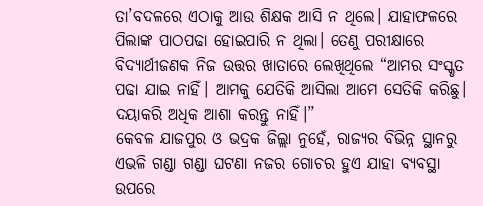ତା’ବଦଳରେ ଏଠାକୁ ଆଉ ଶିକ୍ଷକ ଆସି ନ ଥିଲେ। ଯାହାଫଳରେ ପିଲାଙ୍କ ପାଠପଢା ହୋଇପାରି ନ ଥିଲା। ତେଣୁ ପରୀକ୍ଷାରେ ବିଦ୍ୟାର୍ଥୀଜଣକ ନିଜ ଉତ୍ତର ଖାତାରେ ଲେଖିଥିଲେ “ଆମର ସଂସ୍କୃତ ପଢା ଯାଇ ନାହିଁ। ଆମକୁ ଯେତିକି ଆସିଲା ଆମେ ସେତିକି କରିଛୁ। ଦୟାକରି ଅଧିକ ଆଶା କରନ୍ତୁ ନାହିଁ।”
କେବଳ ଯାଜପୁର ଓ ଭଦ୍ରକ ଜିଲ୍ଲା ନୁହେଁ, ରାଜ୍ୟର ବିଭିନ୍ନ ସ୍ଥାନରୁ ଏଭଳି ଗଣ୍ଡା ଗଣ୍ଡା ଘଟଣା ନଜର ଗୋଚର ହୁଏ ଯାହା ବ୍ୟବସ୍ଥା ଉପରେ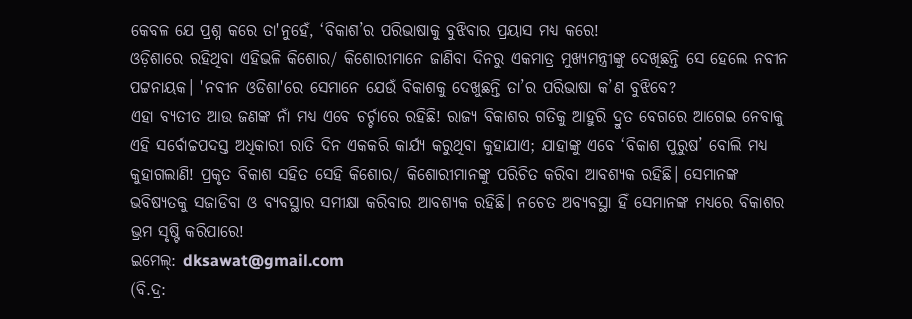କେବଳ ଯେ ପ୍ରଶ୍ନ କରେ ତା'ନୁହେଁ, ‘ବିକାଶ’ର ପରିଭାଷାକୁ ବୁଝିବାର ପ୍ରୟାସ ମଧ୍ୟ କରେ!
ଓଡ଼ିଶାରେ ରହିଥିବା ଏହିଭଳି କିଶୋର/ କିଶୋରୀମାନେ ଜାଣିବା ଦିନରୁ ଏକମାତ୍ର ମୁଖ୍ୟମନ୍ତ୍ରୀଙ୍କୁ ଦେଖିଛନ୍ତି ସେ ହେଲେ ନବୀନ ପଟ୍ଟନାୟକ। 'ନବୀନ ଓଡିଶା'ରେ ସେମାନେ ଯେଉଁ ବିକାଶକୁ ଦେଖୁଛନ୍ତି ତା’ର ପରିଭାଷା କ’ଣ ବୁଝିବେ?
ଏହା ବ୍ୟତୀତ ଆଉ ଜଣଙ୍କ ନାଁ ମଧ୍ୟ ଏବେ ଚର୍ଚ୍ଚାରେ ରହିଛି! ରାଜ୍ୟ ବିକାଶର ଗତିକୁ ଆହୁରି ଦ୍ରୁତ ବେଗରେ ଆଗେଇ ନେବାକୁ ଏହି ସର୍ବୋଚ୍ଚପଦସ୍ତ ଅଧିକାରୀ ରାତି ଦିନ ଏକକରି କାର୍ଯ୍ୟ କରୁଥିବା କୁହାଯାଏ; ଯାହାଙ୍କୁ ଏବେ ‘ବିକାଶ ପୁରୁଷ’ ବୋଲି ମଧ୍ୟ କୁହାଗଲାଣି! ପ୍ରକୃତ ବିକାଶ ସହିତ ସେହି କିଶୋର/ କିଶୋରୀମାନଙ୍କୁ ପରିଚିତ କରିବା ଆବଶ୍ୟକ ରହିଛି। ସେମାନଙ୍କ ଭବିଷ୍ୟତକୁ ସଜାଡିବା ଓ ବ୍ୟବସ୍ଥାର ସମୀକ୍ଷା କରିବାର ଆବଶ୍ୟକ ରହିଛି। ନଚେତ ଅବ୍ୟବସ୍ଥା ହିଁ ସେମାନଙ୍କ ମଧ୍ୟରେ ବିକାଶର ଭ୍ରମ ସୃଷ୍ଟି କରିପାରେ!
ଇମେଲ୍: dksawat@gmail.com
(ବି.ଦ୍ର: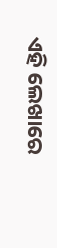ଏହି ଲେଖାରେ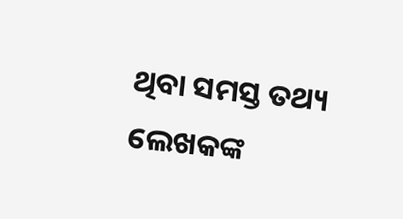ଥିବା ସମସ୍ତ ତଥ୍ୟ ଲେଖକଙ୍କ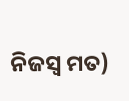ନିଜସ୍ୱ ମତ)